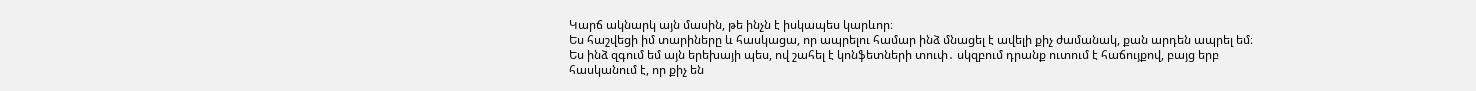Կարճ ակնարկ այն մասին, թե ինչն է իսկապես կարևոր։
Ես հաշվեցի իմ տարիները և հասկացա, որ ապրելու համար ինձ մնացել է ավելի քիչ ժամանակ, քան արդեն ապրել եմ։
Ես ինձ զգում եմ այն երեխայի պես, ով շահել է կոնֆետների տուփ․ սկզբում դրանք ուտում է հաճույքով, բայց երբ հասկանում է, որ քիչ են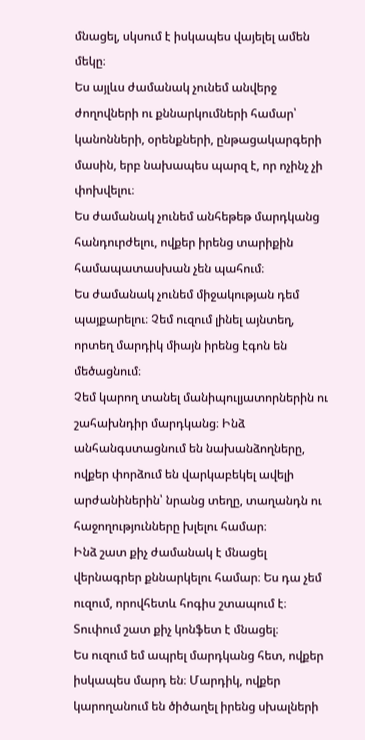մնացել, սկսում է իսկապես վայելել ամեն մեկը։
Ես այլևս ժամանակ չունեմ անվերջ ժողովների ու քննարկումների համար՝ կանոնների, օրենքների, ընթացակարգերի մասին, երբ նախապես պարզ է, որ ոչինչ չի փոխվելու։
Ես ժամանակ չունեմ անհեթեթ մարդկանց հանդուրժելու, ովքեր իրենց տարիքին համապատասխան չեն պահում։
Ես ժամանակ չունեմ միջակության դեմ պայքարելու։ Չեմ ուզում լինել այնտեղ, որտեղ մարդիկ միայն իրենց էգոն են մեծացնում։
Չեմ կարող տանել մանիպուլյատորներին ու շահախնդիր մարդկանց։ Ինձ անհանգստացնում են նախանձողները, ովքեր փորձում են վարկաբեկել ավելի արժանիներին՝ նրանց տեղը, տաղանդն ու հաջողությունները խլելու համար։
Ինձ շատ քիչ ժամանակ է մնացել վերնագրեր քննարկելու համար։ Ես դա չեմ ուզում, որովհետև հոգիս շտապում է։ Տուփում շատ քիչ կոնֆետ է մնացել։
Ես ուզում եմ ապրել մարդկանց հետ, ովքեր իսկապես մարդ են։ Մարդիկ, ովքեր կարողանում են ծիծաղել իրենց սխալների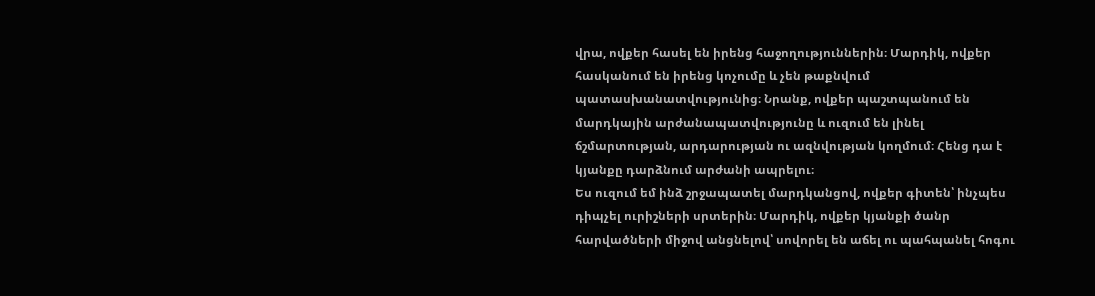վրա, ովքեր հասել են իրենց հաջողություններին։ Մարդիկ, ովքեր հասկանում են իրենց կոչումը և չեն թաքնվում պատասխանատվությունից։ Նրանք, ովքեր պաշտպանում են մարդկային արժանապատվությունը և ուզում են լինել ճշմարտության, արդարության ու ազնվության կողմում։ Հենց դա է կյանքը դարձնում արժանի ապրելու։
Ես ուզում եմ ինձ շրջապատել մարդկանցով, ովքեր գիտեն՝ ինչպես դիպչել ուրիշների սրտերին։ Մարդիկ, ովքեր կյանքի ծանր հարվածների միջով անցնելով՝ սովորել են աճել ու պահպանել հոգու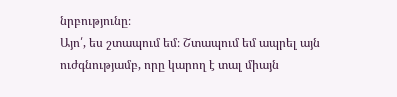նրբությունը։
Այո՛, ես շտապում եմ։ Շտապում եմ ապրել այն ուժգնությամբ, որը կարող է տալ միայն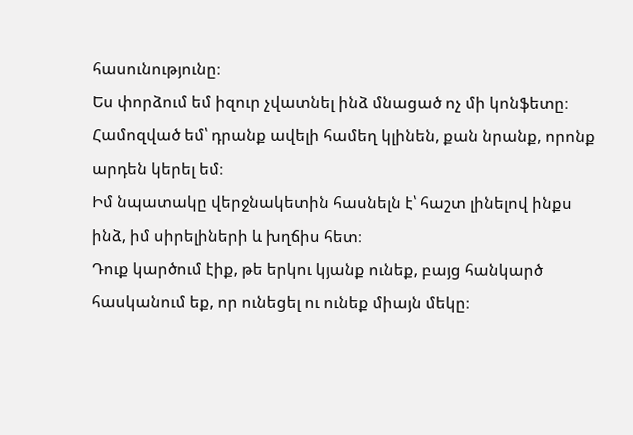հասունությունը։
Ես փորձում եմ իզուր չվատնել ինձ մնացած ոչ մի կոնֆետը։ Համոզված եմ՝ դրանք ավելի համեղ կլինեն, քան նրանք, որոնք արդեն կերել եմ։
Իմ նպատակը վերջնակետին հասնելն է՝ հաշտ լինելով ինքս ինձ, իմ սիրելիների և խղճիս հետ։
Դուք կարծում էիք, թե երկու կյանք ունեք, բայց հանկարծ հասկանում եք, որ ունեցել ու ունեք միայն մեկը։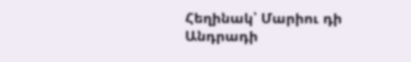Հեղինակ՝ Մարիու դի Անդրադի